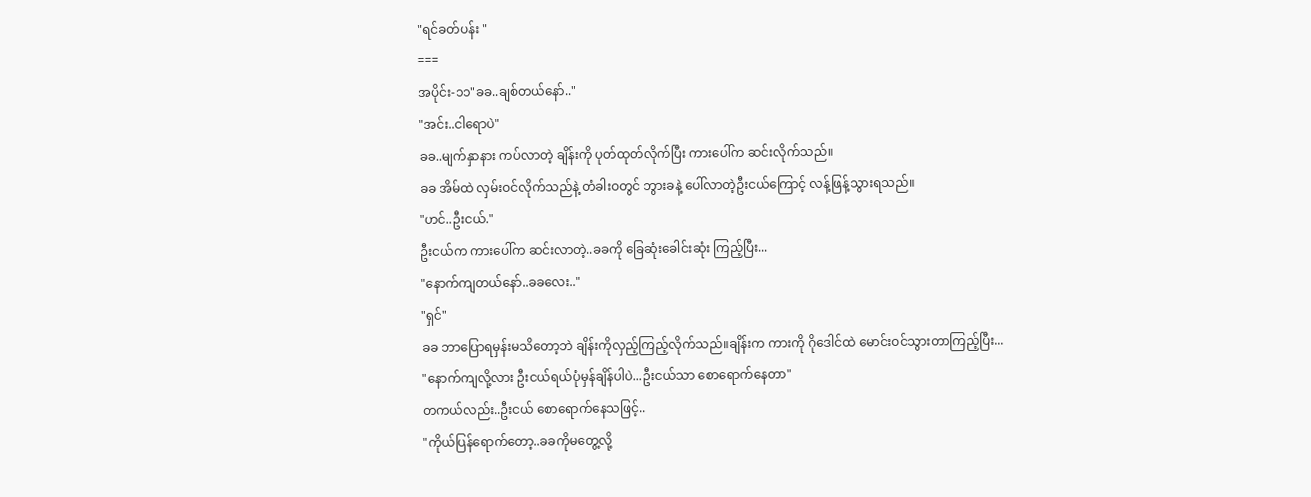"ရင်ခတ်ပန်း "
===
အပိုင်း-၁၁"ခခ..ချစ်တယ်နော်.."
"အင်း..ငါရောပဲ"
ခခ..မျက်နှာနား ကပ်လာတဲ့ ချိန်းကို ပုတ်ထုတ်လိုက်ပြီး ကားပေါ်က ဆင်းလိုက်သည်။
ခခ အိမ်ထဲ လှမ်းဝင်လိုက်သည်နဲ့ တံခါးဝတွင် ဘွားခနဲ့ ပေါ်လာတဲ့ဦးငယ်ကြောင့် လန့်ဖြန့်သွားရသည်။
"ဟင်..ဦးငယ်."
ဦးငယ်က ကားပေါ်က ဆင်းလာတဲ့..ခခကို ခြေဆုံးခေါင်းဆုံး ကြည့်ပြီး...
"နောက်ကျတယ်နော်..ခခလေး.."
"ရှင်"
ခခ ဘာပြောရမှန်းမသိတော့ဘဲ ချိန်းကိုလှည့်ကြည့်လိုက်သည်။ချိန်းက ကားကို ဂိုဒေါင်ထဲ မောင်းဝင်သွားတာကြည့်ပြီး...
"နောက်ကျလို့လား ဦးငယ်ရယ်ပုံမှန်ချိန်ပါပဲ...ဦးငယ်သာ စောရောက်နေတာ"
တကယ်လည်း..ဦးငယ် စောရောက်နေသဖြင့်..
"ကိုယ်ပြန်ရောက်တော့..ခခကိုမတွေ့လို့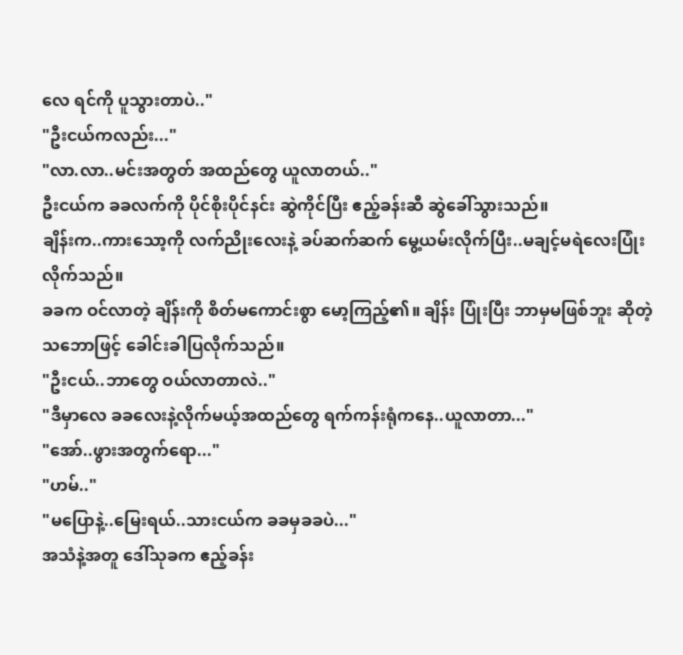လေ ရင်ကို ပူသွားတာပဲ.."
"ဦးငယ်ကလည်း..."
"လာ.လာ..မင်းအတွတ် အထည်တွေ ယူလာတယ်.."
ဦးငယ်က ခခလက်ကို ပိုင်စိုးပိုင်နင်း ဆွဲကိုင်ပြီး ဧည့်ခန်းဆီ ဆွဲခေါ်သွားသည်။
ချိန်းက..ကားသော့ကို လက်ညိုးလေးနဲ့ ခပ်ဆက်ဆက် မွေ့ယမ်းလိုက်ပြီး..မချင့်မရဲလေးပြုံးလိုက်သည်။
ခခက ဝင်လာတဲ့ ချိန်းကို စိတ်မကောင်းစွာ မော့ကြည့်၏။ ချိန်း ပြုံးပြီး ဘာမှမဖြစ်ဘူး ဆိုတဲ့ သဘောဖြင့် ခေါင်းခါပြလိုက်သည်။
"ဦးငယ်..ဘာတွေ ဝယ်လာတာလဲ.."
"ဒီမှာလေ ခခလေးနဲ့လိုက်မယ့်အထည်တွေ ရက်ကန်းရုံကနေ..ယူလာတာ..."
"အော်..ဖွားအတွက်ရော..."
"ဟမ်.."
"မပြောနဲ့..မြေးရယ်..သားငယ်က ခခမှခခပဲ..."
အသံနဲ့အတူ ဒေါ်သုခက ဧည့်ခန်း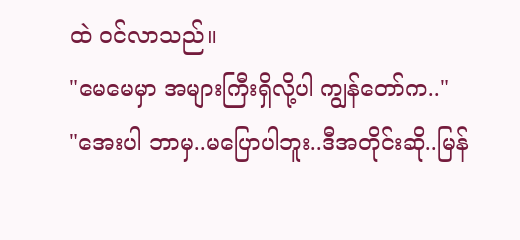ထဲ ဝင်လာသည်။
"မေမေမှာ အများကြီးရှိလို့ပါ ကျွန်တော်က.."
"အေးပါ ဘာမှ..မပြောပါဘူး..ဒီအတိုင်းဆို..မြန်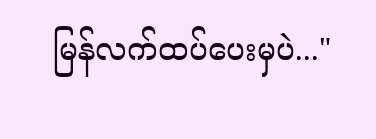မြန်လက်ထပ်ပေးမှပဲ..."